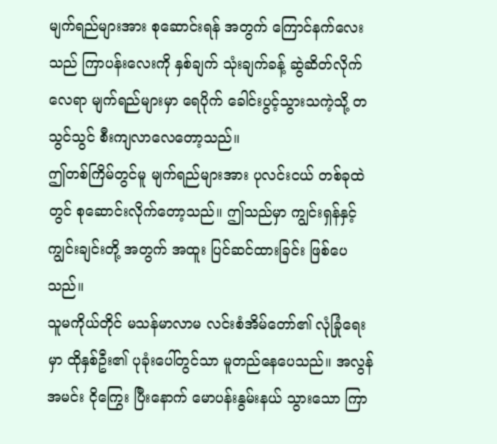မျက်ရည်များအား စုဆောင်းရန် အတွက် ကြောင်နက်လေးသည် ကြာပန်းလေးကို နှစ်ချက် သုံးချက်ခန့် ဆွဲဆိတ်လိုက်လေရာ မျက်ရည်များမှာ ရေပိုက် ခေါင်းပွင့်သွားသကဲ့သို့ တသွင်သွင် စီးကျလာလေတော့သည်။
ဤတစ်ကြိမ်တွင်မူ မျက်ရည်များအား ပုလင်းငယ် တစ်ခုထဲတွင် စုဆောင်းလိုက်တော့သည်။ ဤသည်မှာ ကျွင်းရှန်နှင့် ကျွင်းချင်းတို့ အတွက် အထူး ပြင်ဆင်ထားခြင်း ဖြစ်ပေသည်။
သူမကိုယ်တိုင် မသန်မာလာမ လင်းစံအိမ်တော်၏ လုံခြုံရေးမှာ ထိုနှစ်ဦး၏ ပုခုံးပေါ်တွင်သာ မူတည်နေပေသည်။ အလွန်အမင်း ငိုကြွေး ပြီးနောက် မောပန်းနွမ်းနယ် သွားသော ကြာ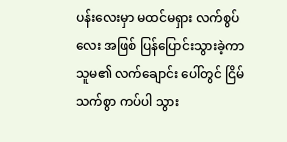ပန်းလေးမှာ မထင်မရှား လက်စွပ်လေး အဖြစ် ပြန်ပြောင်းသွားခဲ့ကာ သူမ၏ လက်ချောင်း ပေါ်တွင် ငြိမ်သက်စွာ ကပ်ပါ သွား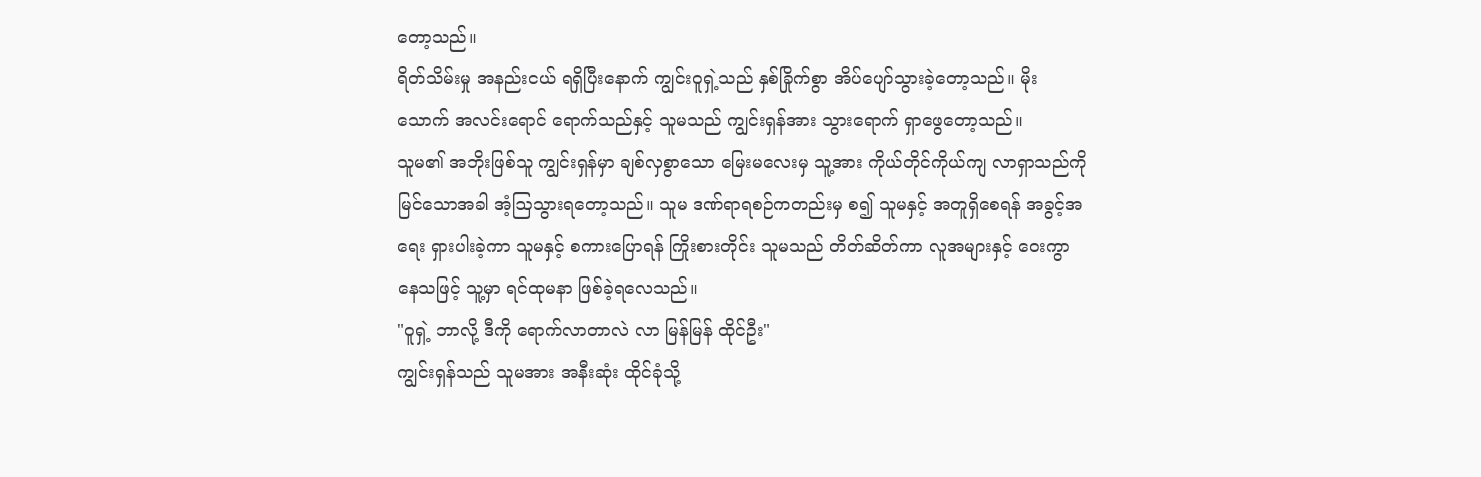တော့သည်။
ရိတ်သိမ်းမှု အနည်းငယ် ရရှိပြီးနောက် ကျွင်းဝူရှဲ့သည် နှစ်ခြိုက်စွာ အိပ်ပျော်သွားခဲ့တော့သည်။ မိုးသောက် အလင်းရောင် ရောက်သည်နှင့် သူမသည် ကျွင်းရှန်အား သွားရောက် ရှာဖွေတော့သည်။
သူမ၏ အဘိုးဖြစ်သူ ကျွင်းရှန်မှာ ချစ်လှစွာသော မြေးမလေးမှ သူ့အား ကိုယ်တိုင်ကိုယ်ကျ လာရှာသည်ကို မြင်သောအခါ အံ့ဩသွားရတော့သည်။ သူမ ဒဏ်ရာရစဉ်ကတည်းမှ စ၍ သူမနှင့် အတူရှိစေရန် အခွင့်အရေး ရှားပါးခဲ့ကာ သူမနှင့် စကားပြောရန် ကြိုးစားတိုင်း သူမသည် တိတ်ဆိတ်ကာ လူအများနှင့် ဝေးကွာနေသဖြင့် သူ့မှာ ရင်ထုမနာ ဖြစ်ခဲ့ရလေသည်။
"ဝူရှဲ့ ဘာလို့ ဒီကို ရောက်လာတာလဲ လာ မြန်မြန် ထိုင်ဦး"
ကျွင်းရှန်သည် သူမအား အနီးဆုံး ထိုင်ခုံသို့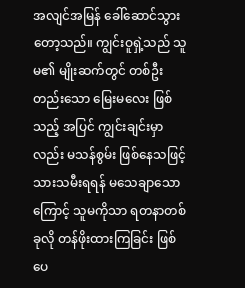အလျင်အမြန် ခေါ်ဆောင်သွားတော့သည်။ ကျွင်းဝူရှဲ့သည် သူမ၏ မျိုးဆက်တွင် တစ်ဦးတည်းသော မြေးမလေး ဖြစ်သည့် အပြင် ကျွင်းချင်းမှာလည်း မသန်စွမ်း ဖြစ်နေသဖြင့် သားသမီးရရန် မသေချာသောကြောင့် သူမကိုသာ ရတနာတစ်ခုလို တန်ဖိုးထားကြခြင်း ဖြစ်ပေ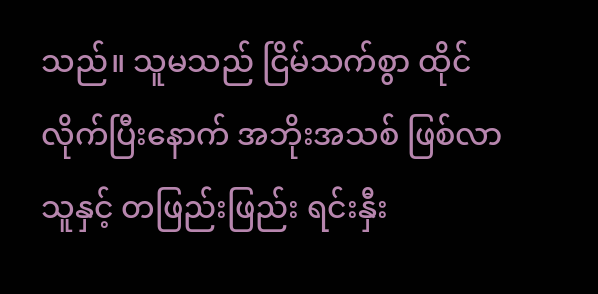သည်။ သူမသည် ငြိမ်သက်စွာ ထိုင်လိုက်ပြီးနောက် အဘိုးအသစ် ဖြစ်လာသူနှင့် တဖြည်းဖြည်း ရင်းနှီး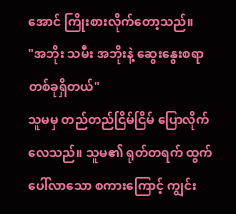အောင် ကြိုးစားလိုက်တော့သည်။
"အဘိုး သမီး အဘိုးနဲ့ ဆွေးနွေးစရာ တစ်ခုရှိတယ်"
သူမမှ တည်တည်ငြိမ်ငြိမ် ပြောလိုက်လေသည်။ သူမ၏ ရုတ်တရက် ထွက်ပေါ်လာသော စကားကြောင့် ကျွင်း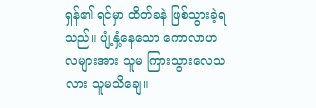ရှန်၏ ရင်မှာ ထိတ်ခနဲ ဖြစ်သွားခဲ့ရသည်။ ပျံ့နှံ့နေသော ကောလာဟလများအား သူမ ကြားသွားလေသလား သူမသိချေ။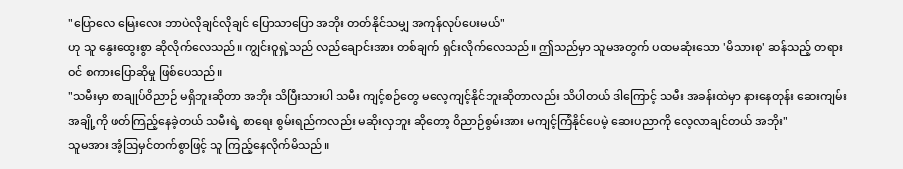"ပြောလေ မြေးလေး ဘာပဲလိုချင်လိုချင် ပြောသာပြော အဘိုး တတ်နိုင်သမျှ အကုန်လုပ်ပေးမယ်"
ဟု သူ နွေးထွေးစွာ ဆိုလိုက်လေသည်။ ကျွင်းဝူရှဲ့သည် လည်ချောင်းအား တစ်ချက် ရှင်းလိုက်လေသည်။ ဤသည်မှာ သူမအတွက် ပထမဆုံးသော 'မိသားစု' ဆန်သည့် တရားဝင် စကားပြောဆိုမှု ဖြစ်ပေသည်။
"သမီးမှာ စာချုပ်ဝိညာဉ် မရှိဘူးဆိုတာ အဘိုး သိပြီးသားပါ သမီး ကျင့်စဉ်တွေ မလေ့ကျင့်နိုင်ဘူးဆိုတာလည်း သိပါတယ် ဒါကြောင့် သမီး အခန်းထဲမှာ နားနေတုန်း ဆေးကျမ်းအချို့ကို ဖတ်ကြည့်နေခဲ့တယ် သမီးရဲ့ စာရေး စွမ်းရည်ကလည်း မဆိုးလှဘူး ဆိုတော့ ဝိညာဉ်စွမ်းအား မကျင့်ကြံနိုင်ပေမဲ့ ဆေးပညာကို လေ့လာချင်တယ် အဘိုး"
သူမအား အံ့ဩမှင်တက်စွာဖြင့် သူ ကြည့်နေလိုက်မိသည်။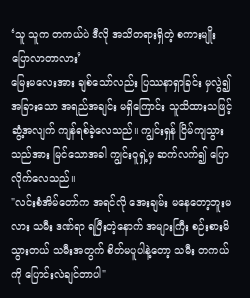‘သူ သူက တကယ်ပဲ ဒီလို အသိတရားရှိတဲ့ စကားမျိုး ပြောလာတာလား’
မြေးမလေးအား ချစ်သော်လည်း ပြဿနာရှာခြင်း မှလွဲ၍ အခြားသော အရည်အချင်း မရှိကြောင်း သူသိထားသဖြင့် ဆွံ့အလျက် ကျန်ရစ်ခဲ့လေသည်။ ကျွင်းရှန် ငြိမ်ကျသွားသည်အား မြင်သောအခါ ကျွင်းဝူရှဲ့မှ ဆက်လက်၍ ပြောလိုက်လေသည်။
"လင်းစံအိမ်တော်က အရင်လို အေးချမ်း မနေတော့ဘူးမလား သမီး ဒဏ်ရာ ရပြီးတဲ့နောက် အများကြီး စဉ်းစားမိသွားတယ် သမီးအတွက် စိတ်မပူပါနဲ့တော့ သမီး တကယ်ကို ပြောင်းလဲချင်တာပါ"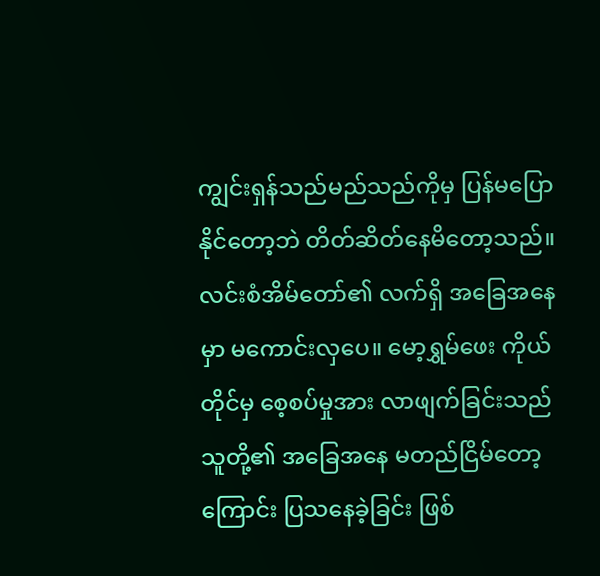ကျွင်းရှန်သည်မည်သည်ကိုမှ ပြန်မပြောနိုင်တော့ဘဲ တိတ်ဆိတ်နေမိတော့သည်။ လင်းစံအိမ်တော်၏ လက်ရှိ အခြေအနေမှာ မကောင်းလှပေ။ မော့ရွှမ်ဖေး ကိုယ်တိုင်မှ စေ့စပ်မှုအား လာဖျက်ခြင်းသည် သူတို့၏ အခြေအနေ မတည်ငြိမ်တော့ကြောင်း ပြသနေခဲ့ခြင်း ဖြစ်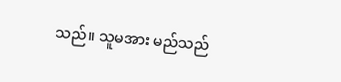သည်။ သူမအား မည်သည်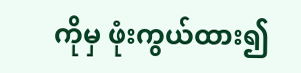ကိုမှ ဖုံးကွယ်ထား၍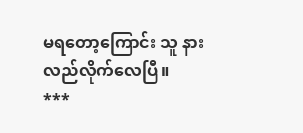မရတော့ကြောင်း သူ နားလည်လိုက်လေပြီ။
***